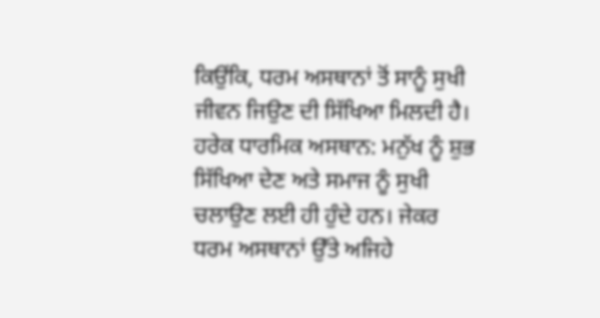ਕਿਉਂਕਿ, ਧਰਮ ਅਸਥਾਨਾਂ ਤੋਂ ਸਾਨੂੰ ਸੁਖੀ ਜੀਵਨ ਜਿਉਣ ਦੀ ਸਿੱਖਿਆ ਮਿਲਦੀ ਹੈ। ਹਰੇਕ ਧਾਰਮਿਕ ਅਸਥਾਨ: ਮਨੁੱਖ ਨੂੰ ਸ਼ੁਭ ਸਿੱਖਿਆ ਦੇਣ ਅਤੇ ਸਮਾਜ ਨੂੰ ਸੁਖੀ ਚਲਾਉਣ ਲਈ ਹੀ ਹੁੰਦੇ ਹਨ। ਜੇਕਰ ਧਰਮ ਅਸਥਾਨਾਂ ਉੱਤੇ ਅਜਿਹੇ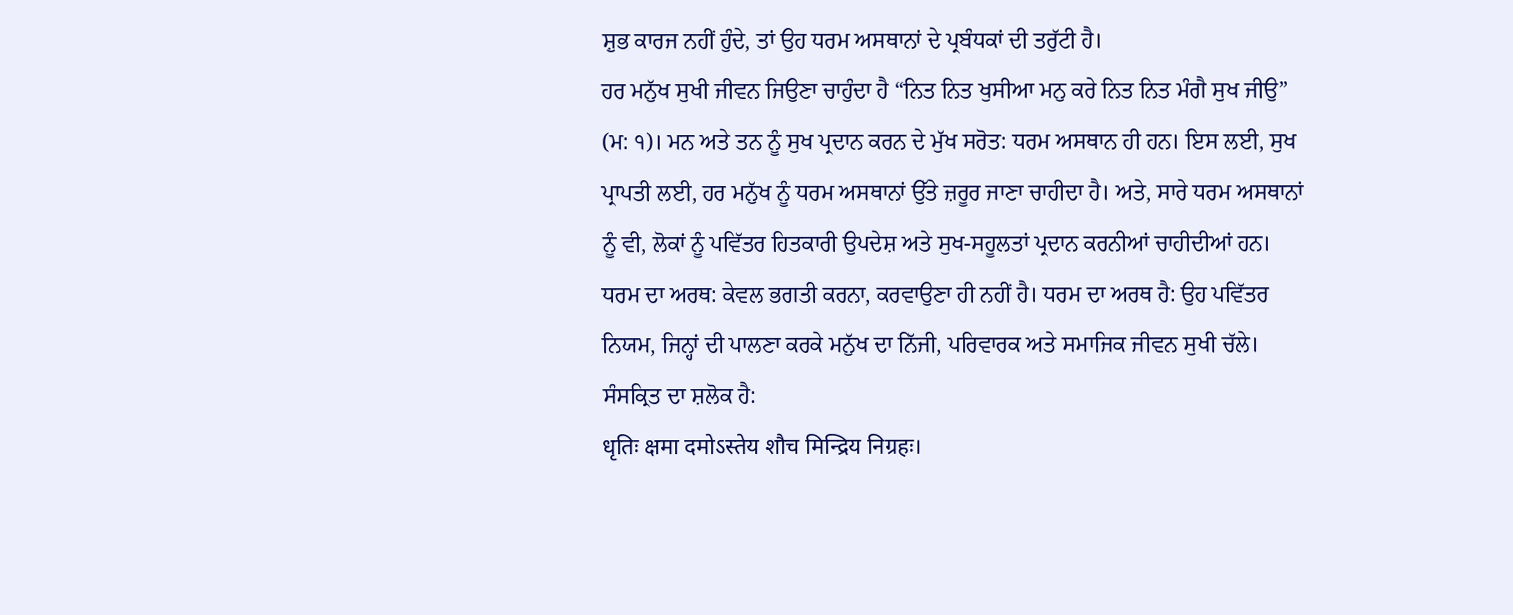ਸ਼ੁਭ ਕਾਰਜ ਨਹੀਂ ਹੁੰਦੇ, ਤਾਂ ਉਹ ਧਰਮ ਅਸਥਾਨਾਂ ਦੇ ਪ੍ਰਬੰਧਕਾਂ ਦੀ ਤਰੁੱਟੀ ਹੈ।
ਹਰ ਮਨੁੱਖ ਸੁਖੀ ਜੀਵਨ ਜਿਉਣਾ ਚਾਹੁੰਦਾ ਹੈ “ਨਿਤ ਨਿਤ ਖੁਸੀਆ ਮਨੁ ਕਰੇ ਨਿਤ ਨਿਤ ਮੰਗੈ ਸੁਖ ਜੀਉ” (ਮ: ੧)। ਮਨ ਅਤੇ ਤਨ ਨੂੰ ਸੁਖ ਪ੍ਰਦਾਨ ਕਰਨ ਦੇ ਮੁੱਖ ਸਰੋਤ: ਧਰਮ ਅਸਥਾਨ ਹੀ ਹਨ। ਇਸ ਲਈ, ਸੁਖ ਪ੍ਰਾਪਤੀ ਲਈ, ਹਰ ਮਨੁੱਖ ਨੂੰ ਧਰਮ ਅਸਥਾਨਾਂ ਉੱਤੇ ਜ਼ਰੂਰ ਜਾਣਾ ਚਾਹੀਦਾ ਹੈ। ਅਤੇ, ਸਾਰੇ ਧਰਮ ਅਸਥਾਨਾਂ ਨੂੰ ਵੀ, ਲੋਕਾਂ ਨੂੰ ਪਵਿੱਤਰ ਹਿਤਕਾਰੀ ਉਪਦੇਸ਼ ਅਤੇ ਸੁਖ-ਸਹੂਲਤਾਂ ਪ੍ਰਦਾਨ ਕਰਨੀਆਂ ਚਾਹੀਦੀਆਂ ਹਨ।
ਧਰਮ ਦਾ ਅਰਥ: ਕੇਵਲ ਭਗਤੀ ਕਰਨਾ, ਕਰਵਾਉਣਾ ਹੀ ਨਹੀਂ ਹੈ। ਧਰਮ ਦਾ ਅਰਥ ਹੈ: ਉਹ ਪਵਿੱਤਰ ਨਿਯਮ, ਜਿਨ੍ਹਾਂ ਦੀ ਪਾਲਣਾ ਕਰਕੇ ਮਨੁੱਖ ਦਾ ਨਿੱਜੀ, ਪਰਿਵਾਰਕ ਅਤੇ ਸਮਾਜਿਕ ਜੀਵਨ ਸੁਖੀ ਚੱਲੇ। ਸੰਸਕ੍ਰਿਤ ਦਾ ਸ਼ਲੋਕ ਹੈ:
धृतिः क्षमा दमोऽस्तेय शौच मिन्द्रिय निग्रहः।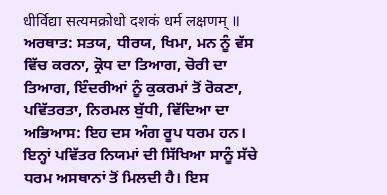धीर्विद्या सत्यमक्रोधो दशकं धर्म लक्षणम् ॥
ਅਰਥਾਤ: ਸਤਯ, ਧੀਰਯ, ਖਿਮਾ, ਮਨ ਨੂੰ ਵੱਸ ਵਿੱਚ ਕਰਨਾ, ਕ੍ਰੋਧ ਦਾ ਤਿਆਗ, ਚੋਰੀ ਦਾ ਤਿਆਗ, ਇੰਦਰੀਆਂ ਨੂੰ ਕੁਕਰਮਾਂ ਤੋਂ ਰੋਕਣਾ, ਪਵਿੱਤਰਤਾ, ਨਿਰਮਲ ਬੁੱਧੀ, ਵਿੱਦਿਆ ਦਾ ਅਭਿਆਸ: ਇਹ ਦਸ ਅੰਗ ਰੂਪ ਧਰਮ ਹਨ। ਇਨ੍ਹਾਂ ਪਵਿੱਤਰ ਨਿਯਮਾਂ ਦੀ ਸਿੱਖਿਆ ਸਾਨੂੰ ਸੱਚੇ ਧਰਮ ਅਸਥਾਨਾਂ ਤੋਂ ਮਿਲਦੀ ਹੈ। ਇਸ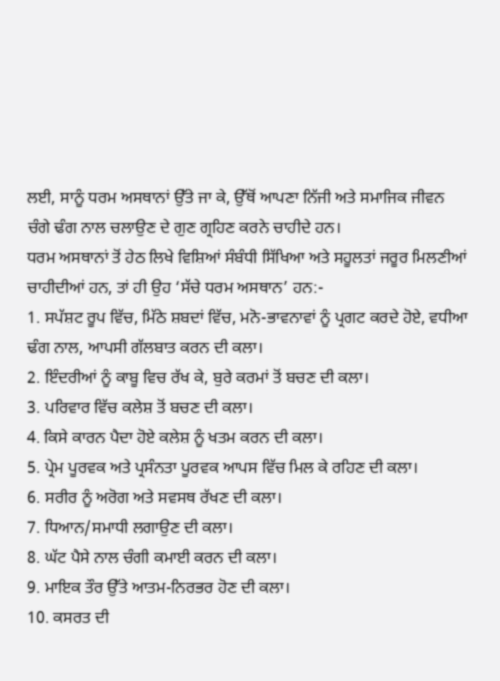ਲਈ, ਸਾਨੂੰ ਧਰਮ ਅਸਥਾਨਾਂ ਉੱਤੇ ਜਾ ਕੇ, ਉੱਥੋਂ ਆਪਣਾ ਨਿੱਜੀ ਅਤੇ ਸਮਾਜਿਕ ਜੀਵਨ ਚੰਗੇ ਢੰਗ ਨਾਲ ਚਲਾਉਣ ਦੇ ਗੁਣ ਗ੍ਰਹਿਣ ਕਰਨੇ ਚਾਹੀਦੇ ਹਨ।
ਧਰਮ ਅਸਥਾਨਾਂ ਤੋਂ ਹੇਠ ਲਿਖੇ ਵਿਸ਼ਿਆਂ ਸੰਬੰਧੀ ਸਿੱਖਿਆ ਅਤੇ ਸਹੂਲਤਾਂ ਜਰੂਰ ਮਿਲਣੀਆਂ ਚਾਹੀਦੀਆਂ ਹਨ, ਤਾਂ ਹੀ ਉਹ ‘ਸੱਚੇ ਧਰਮ ਅਸਥਾਨ’ ਹਨ:-
1. ਸਪੱਸ਼ਟ ਰੂਪ ਵਿੱਚ, ਮਿੱਠੇ ਸ਼ਬਦਾਂ ਵਿੱਚ, ਮਨੋ-ਭਾਵਨਾਵਾਂ ਨੂੰ ਪ੍ਰਗਟ ਕਰਦੇ ਹੋਏ, ਵਧੀਆ ਢੰਗ ਨਾਲ, ਆਪਸੀ ਗੱਲਬਾਤ ਕਰਨ ਦੀ ਕਲਾ।
2. ਇੰਦਰੀਆਂ ਨੂੰ ਕਾਬੂ ਵਿਚ ਰੱਖ ਕੇ, ਬੁਰੇ ਕਰਮਾਂ ਤੋਂ ਬਚਣ ਦੀ ਕਲਾ।
3. ਪਰਿਵਾਰ ਵਿੱਚ ਕਲੇਸ਼ ਤੋਂ ਬਚਣ ਦੀ ਕਲਾ।
4. ਕਿਸੇ ਕਾਰਨ ਪੈਦਾ ਹੋਏ ਕਲੇਸ਼ ਨੂੰ ਖਤਮ ਕਰਨ ਦੀ ਕਲਾ।
5. ਪ੍ਰੇਮ ਪੂਰਵਕ ਅਤੇ ਪ੍ਰਸੰਨਤਾ ਪੂਰਵਕ ਆਪਸ ਵਿੱਚ ਮਿਲ ਕੇ ਰਹਿਣ ਦੀ ਕਲਾ।
6. ਸਰੀਰ ਨੂੰ ਅਰੋਗ ਅਤੇ ਸਵਸਥ ਰੱਖਣ ਦੀ ਕਲਾ।
7. ਧਿਆਨ/ਸਮਾਧੀ ਲਗਾਉਣ ਦੀ ਕਲਾ।
8. ਘੱਟ ਪੈਸੇ ਨਾਲ ਚੰਗੀ ਕਮਾਈ ਕਰਨ ਦੀ ਕਲਾ।
9. ਮਾਇਕ ਤੌਰ ਉੱਤੇ ਆਤਮ-ਨਿਰਭਰ ਹੋਣ ਦੀ ਕਲਾ।
10. ਕਸਰਤ ਦੀ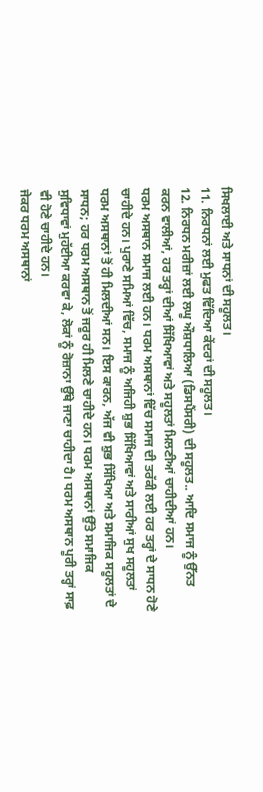ਸਿਖਲਾਈ ਅਤੇ ਸਾਧਨਾਂ ਦੀ ਸਹੂਲਤ।
11. ਨਿਰਧਨਾਂ ਲਈ ਮੁਫਤ ਵਿੱਦਿਆ ਕੇਂਦਰਾਂ ਦੀ ਸਹੂਲਤ।
12. ਨਿਰਧਨ ਮਰੀਜ਼ਾਂ ਲਈ ਲਘੂ ਔਸ਼ਧਾਲਿਆ (ਡਿਸਪੈਂਸਰੀ) ਦੀ ਸਹੂਲਤ.. ਆਦਿ ਸਮਾਜ ਨੂੰ ਉੱਨਤ ਕਰਨ ਵਾਲੀਆਂ, ਹਰ ਤਰ੍ਹਾਂ ਦੀਆਂ ਸਿੱਖਿਆਵਾਂ ਅਤੇ ਸਹੂਲਤਾਂ ਮਿਲਣੀਆਂ ਚਾਹੀਦੀਆਂ ਹਨ।
ਧਰਮ ਅਸਥਾਨ ਸਮਾਜ ਲਈ ਹਨ। ਧਰਮ ਅਸਥਾਨਾਂ ਵਿੱਚ ਸਮਾਜ ਦੀ ਤਰੱਕੀ ਲਈ ਹਰ ਤਰ੍ਹਾਂ ਦੇ ਸਾਧਨ ਹੋਣੇ ਚਾਹੀਦੇ ਹਨ। ਪੁਰਾਣੇ ਸਮਿਆਂ ਵਿੱਚ, ਸਮਾਜ ਨੂੰ ਅਜਿਹੀ ਸ਼ੁਭ ਸਿੱਖਿਆਵਾਂ ਅਤੇ ਸਾਰੀਆਂ ਸੁਖ ਸਹੂਲਤਾਂ ਧਰਮ ਅਸਥਾਨਾਂ ਤੋਂ ਹੀ ਮਿਲਦੀਆਂ ਸਨ। ਇਸ ਕਾਰਨ, ਅੱਜ ਵੀ ਸ਼ੁਭ ਸਿੱਖਿਆ ਅਤੇ ਸਮਾਜਿਕ ਸਹੂਲਤਾਂ ਦੇ ਸਾਧਨ; ਹਰ ਧਰਮ ਅਸਥਾਨ ਤੋਂ ਜਰੂਰ ਹੀ ਮਿਲਣੇ ਚਾਹੀਦੇ ਹਨ। ਧਰਮ ਅਸਥਾਨਾਂ ਉੱਤੇ ਸਮਾਜਿਕ ਸੁਵਿਧਾਵਾਂ ਮੁਹੱਈਆ ਕਰਵਾ ਕੇ, ਲੋਕਾਂ ਨੂੰ ਰੋਜ਼ਾਨਾ ਉੱਥੇ ਜਾਣਾ ਚਾਹੀਦਾ ਹੈ। ਧਰਮ ਅਸਥਾਨ ਪੂਰੀ ਤਰ੍ਹਾਂ ਸਾਫ਼ ਵੀ ਹੋਣੇ ਚਾਹੀਦੇ ਹਨ।
ਜੇਕਰ ਧਰਮ ਅਸਥਾਨਾਂ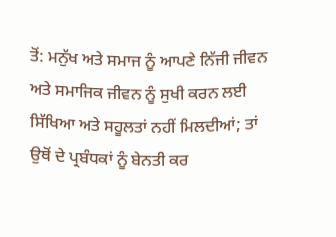ਤੋਂ: ਮਨੁੱਖ ਅਤੇ ਸਮਾਜ ਨੂੰ ਆਪਣੇ ਨਿੱਜੀ ਜੀਵਨ ਅਤੇ ਸਮਾਜਿਕ ਜੀਵਨ ਨੂੰ ਸੁਖੀ ਕਰਨ ਲਈ ਸਿੱਖਿਆ ਅਤੇ ਸਹੂਲਤਾਂ ਨਹੀਂ ਮਿਲਦੀਆਂ; ਤਾਂ ਉਥੋਂ ਦੇ ਪ੍ਰਬੰਧਕਾਂ ਨੂੰ ਬੇਨਤੀ ਕਰ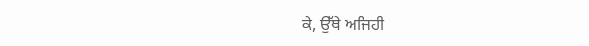ਕੇ, ਉੱਥੇ ਅਜਿਹੀ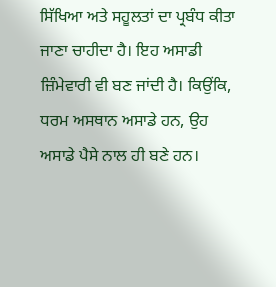ਸਿੱਖਿਆ ਅਤੇ ਸਹੂਲਤਾਂ ਦਾ ਪ੍ਰਬੰਧ ਕੀਤਾ ਜਾਣਾ ਚਾਹੀਦਾ ਹੈ। ਇਹ ਅਸਾਡੀ ਜ਼ਿੰਮੇਵਾਰੀ ਵੀ ਬਣ ਜਾਂਦੀ ਹੈ। ਕਿਉਂਕਿ, ਧਰਮ ਅਸਥਾਨ ਅਸਾਡੇ ਹਨ, ਉਹ ਅਸਾਡੇ ਪੈਸੇ ਨਾਲ ਹੀ ਬਣੇ ਹਨ।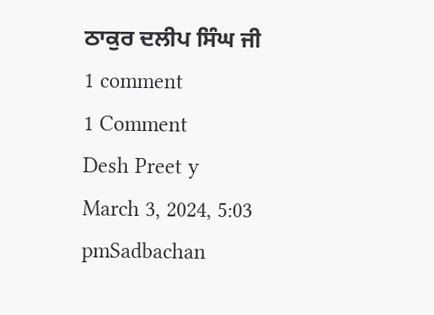ਠਾਕੁਰ ਦਲੀਪ ਸਿੰਘ ਜੀ
1 comment
1 Comment
Desh Preet y
March 3, 2024, 5:03 pmSadbachan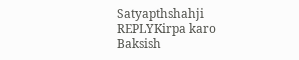Satyapthshahji
REPLYKirpa karo
Baksish